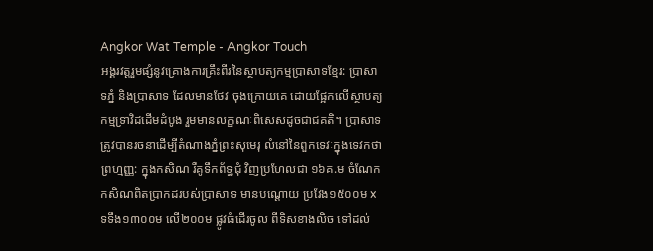Angkor Wat Temple - Angkor Touch
អង្គរវត្តរួមផ្សំនូវគ្រោងការគ្រឹះពីរនៃស្ថាបត្យកម្មប្រាសាទខ្មែរ: ប្រាសាទភ្នំ និងប្រាសាទ ដែលមានថែវ ចុងក្រោយគេ ដោយផ្អែកលើស្ថាបត្យកម្មទ្រាវិដដើមដំបូង រួមមានលក្ខណៈពិសេសដូចជាជគតិ។ ប្រាសាទត្រូវបានរចនាដើម្បីតំណាងភ្នំព្រះសុមេរុ លំនៅនៃពួកទេវៈក្នុងទេវកថាព្រហ្មញ្ញ: ក្នុងកសិណ រឺគូទឹកព័ទ្ធជុំ វិញប្រហែលជា ១៦គ.ម ចំណែកកសិណពិតប្រាកដរបស់ប្រាសាទ មានបណ្តោយ ប្រវែង១៥០០ម x ទទឹង១៣០០ម លើ២០០ម ផ្លូវធំដើរចូល ពីទិសខាងលិច ទៅដល់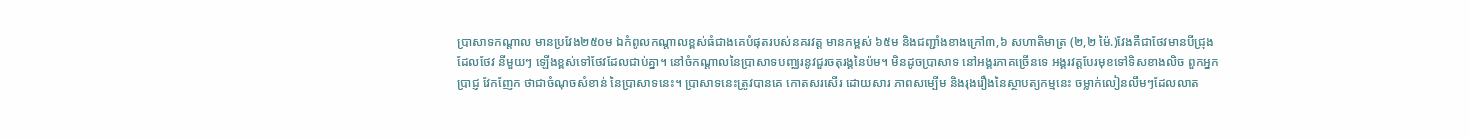ប្រាសាទកណ្តាល មានប្រវែង២៥០ម ឯកំពូលកណ្ដាលខ្ពស់ធំជាងគេបំផុតរបស់នគរវត្ដ មានកម្ពស់ ៦៥ម និងជញ្ជាំងខាងក្រៅ៣,៦ សហាតិមាត្រ (២,២ ម៉ៃ.)វែងគឺជាថែវមានបីជ្រុង ដែលថែវ នីមួយៗ ឡើងខ្ពស់ទៅថែវដែលជាប់គ្នា។ នៅចំកណ្ដាលនៃប្រាសាទបញ្ឈរនូវជួរចតុរង្គនៃប៉ម។ មិនដូចប្រាសាទ នៅអង្គរភាគច្រើនទេ អង្គរវត្តបែរមុខទៅទិសខាងលិច ពួកអ្នកប្រាជ្ញ វែកញែក ថាជាចំណុចសំខាន់ នៃប្រាសាទនេះ។ ប្រាសាទនេះត្រូវបានគេ កោតសរសើរ ដោយសារ ភាពសម្បើម និងរុងរឿងនៃស្ថាបត្យកម្មនេះ ចម្លាក់លៀនលឹមៗដែលលាត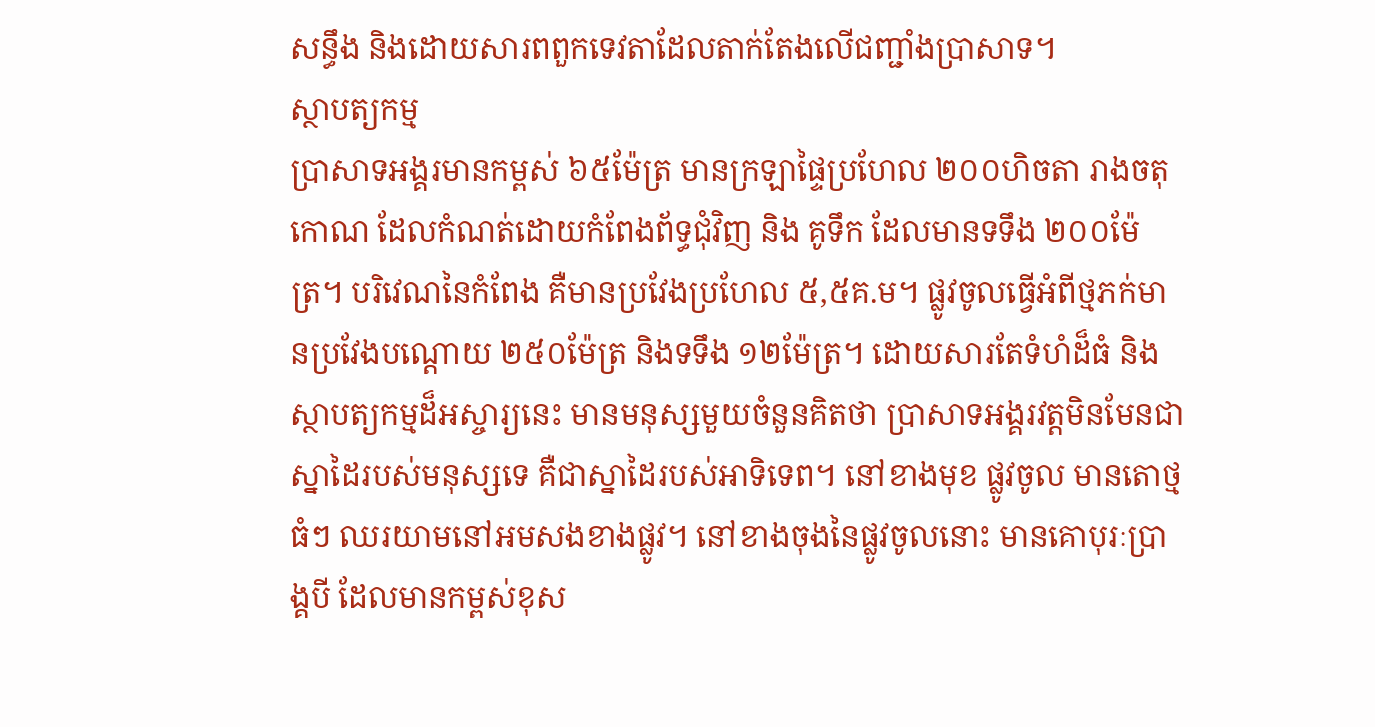សន្ធឹង និងដោយសារពពួកទេវតាដែលតាក់តែងលើជញ្ជាំងប្រាសាទ។
ស្ថាបត្យកម្ម
ប្រាសាទអង្គរមានកម្ពស់ ៦៥ម៉ែត្រ មានក្រឡាផ្ទៃប្រហែល ២០០ហិចតា រាងចតុកោណ ដែលកំណត់ដោយកំពែងព័ទ្ធជុំវិញ និង គូទឹក ដែលមានទទឹង ២០០ម៉ែត្រ។ បរិវេណនៃកំពែង គឺមានប្រវែងប្រហែល ៥,៥គ.ម។ ផ្លូវចូលធ្វើអំពីថ្មភក់មានប្រវែងបណ្តោយ ២៥០ម៉ែត្រ និងទទឹង ១២ម៉ែត្រ។ ដោយសារតែទំហំដ៏ធំ និងស្ថាបត្យកម្មដ៏អស្ចារ្យនេះ មានមនុស្សមួយចំនួនគិតថា ប្រាសាទអង្គរវត្តមិនមែនជាស្នាដៃរបស់មនុស្សទេ គឺជាស្នាដៃរបស់អាទិទេព។ នៅខាងមុខ ផ្លូវចូល មានតោថ្មធំៗ ឈរយាមនៅអមសងខាងផ្លូវ។ នៅខាងចុងនៃផ្លូវចូលនោះ មានគោបុរៈប្រាង្គបី ដែលមានកម្ពស់ខុស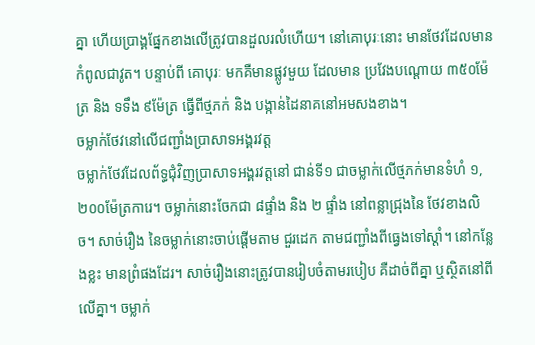គ្នា ហើយប្រាង្គផ្នែកខាងលើត្រូវបានដួលរលំហើយ។ នៅគោបុរៈនោះ មានថែវដែលមានកំពូលជាវូត។ បន្ទាប់ពី គោបុរៈ មកគឺមានផ្លូវមួយ ដែលមាន ប្រវែងបណ្តោយ ៣៥០ម៉ែត្រ និង ទទឹង ៩ម៉ែត្រ ធ្វើពីថ្មភក់ និង បង្កាន់ដៃនាគនៅអមសងខាង។
ចម្លាក់ថែវនៅលើជញ្ជាំងប្រាសាទអង្គរវត្ត
ចម្លាក់ថែវដែលព័ទ្ធជុំវិញប្រាសាទអង្គរវត្តនៅ ជាន់ទី១ ជាចម្លាក់លើថ្មភក់មានទំហំ ១,២០០ម៉ែត្រការេ។ ចម្លាក់នោះចែកជា ៨ផ្ទាំង និង ២ ផ្ទាំង នៅពន្លាជ្រុងនៃ ថែវខាងលិច។ សាច់រឿង នៃចម្លាក់នោះចាប់ផ្តើមតាម ជួរដេក តាមជញ្ជាំងពីធ្វេងទៅស្តាំ។ នៅកន្លែងខ្លះ មានព្រំផងដែរ។ សាច់រឿងនោះត្រូវបានរៀបចំតាមរបៀប គឺដាច់ពីគ្នា ឬស្ថិតនៅពី លើគ្នា។ ចម្លាក់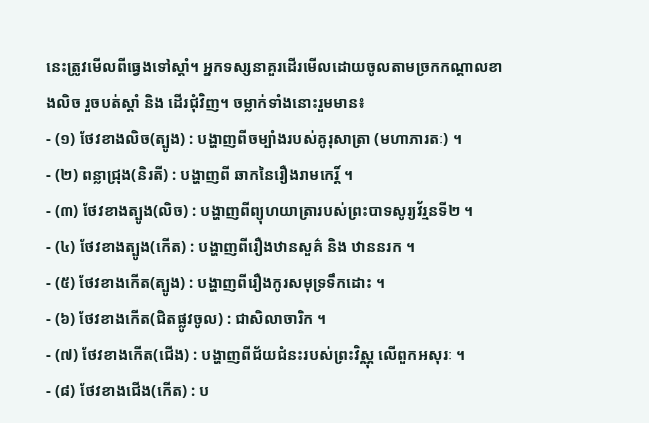នេះត្រូវមើលពីធ្វេងទៅស្តាំ។ អ្នកទស្សនាគួរដើរមើលដោយចូលតាមច្រកកណ្តាលខាងលិច រួចបត់ស្តាំ និង ដើរជុំវិញ។ ចម្លាក់ទាំងនោះរួមមាន៖
- (១) ថែវខាងលិច(ត្បូង) : បង្ហាញពីចម្បាំងរបស់គូរុសាត្រា (មហាភារតៈ) ។
- (២) ពន្លាជ្រុង(និរតី) : បង្ហាញពី ឆាកនៃរឿងរាមកេរិ៍្ត ។
- (៣) ថែវខាងត្បូង(លិច) : បង្ហាញពីព្យុហយាត្រារបស់ព្រះបាទសូរ្យវ័រ្មនទី២ ។
- (៤) ថែវខាងត្បូង(កើត) : បង្ហាញពីរឿងឋានសួគ៌ និង ឋាននរក ។
- (៥) ថែវខាងកើត(ត្បូង) : បង្ហាញពីរឿងកូរសមុទ្រទឹកដោះ ។
- (៦) ថែវខាងកើត(ជិតផ្លូវចូល) : ជាសិលាចារិក ។
- (៧) ថែវខាងកើត(ជើង) : បង្ហាញពីជ័យជំនះរបស់ព្រះវិស្ណុ លើពួកអសុរៈ ។
- (៨) ថែវខាងជើង(កើត) : ប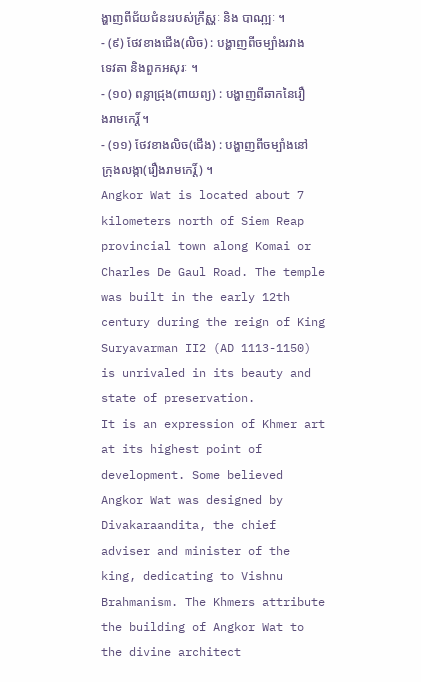ង្ហាញពីជ័យជំនះរបស់ក្រឹស្ណៈ និង បាណ្ឍៈ ។
- (៩) ថែវខាងជើង(លិច) : បង្ហាញពីចម្បាំងរវាងទេវតា និងពួកអសុរៈ ។
- (១០) ពន្លាជ្រុង(ពាយព្យ) : បង្ហាញពីឆាកនៃរឿងរាមកេរិ៍្ត ។
- (១១) ថែវខាងលិច(ជើង) : បង្ហាញពីចម្បាំងនៅក្រុងលង្កា(រឿងរាមកេរិ៍្ត) ។
Angkor Wat is located about 7 kilometers north of Siem Reap provincial town along Komai or Charles De Gaul Road. The temple was built in the early 12th century during the reign of King Suryavarman II2 (AD 1113-1150) is unrivaled in its beauty and state of preservation.
It is an expression of Khmer art at its highest point of development. Some believed Angkor Wat was designed by Divakaraandita, the chief adviser and minister of the king, dedicating to Vishnu Brahmanism. The Khmers attribute the building of Angkor Wat to the divine architect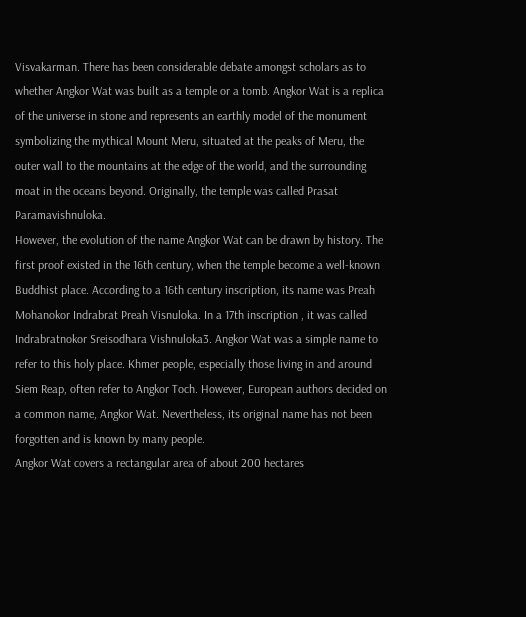Visvakarman. There has been considerable debate amongst scholars as to whether Angkor Wat was built as a temple or a tomb. Angkor Wat is a replica of the universe in stone and represents an earthly model of the monument symbolizing the mythical Mount Meru, situated at the peaks of Meru, the outer wall to the mountains at the edge of the world, and the surrounding moat in the oceans beyond. Originally, the temple was called Prasat Paramavishnuloka.
However, the evolution of the name Angkor Wat can be drawn by history. The first proof existed in the 16th century, when the temple become a well-known Buddhist place. According to a 16th century inscription, its name was Preah Mohanokor Indrabrat Preah Visnuloka. In a 17th inscription , it was called Indrabratnokor Sreisodhara Vishnuloka3. Angkor Wat was a simple name to refer to this holy place. Khmer people, especially those living in and around Siem Reap, often refer to Angkor Toch. However, European authors decided on a common name, Angkor Wat. Nevertheless, its original name has not been forgotten and is known by many people.
Angkor Wat covers a rectangular area of about 200 hectares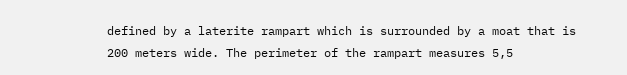defined by a laterite rampart which is surrounded by a moat that is 200 meters wide. The perimeter of the rampart measures 5,5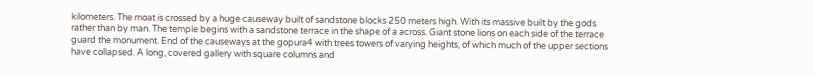kilometers. The moat is crossed by a huge causeway built of sandstone blocks 250 meters high. With its massive built by the gods rather than by man. The temple begins with a sandstone terrace in the shape of a across. Giant stone lions on each side of the terrace guard the monument. End of the causeways at the gopura4 with trees towers of varying heights, of which much of the upper sections have collapsed. A long, covered gallery with square columns and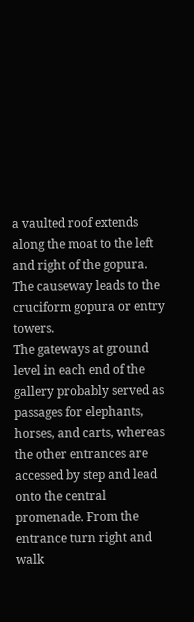a vaulted roof extends along the moat to the left and right of the gopura. The causeway leads to the cruciform gopura or entry towers.
The gateways at ground level in each end of the gallery probably served as passages for elephants, horses, and carts, whereas the other entrances are accessed by step and lead onto the central promenade. From the entrance turn right and walk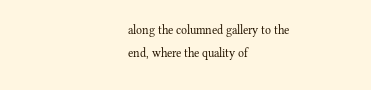along the columned gallery to the end, where the quality of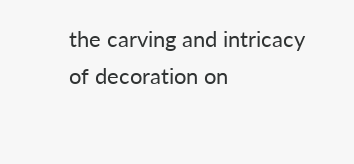the carving and intricacy of decoration on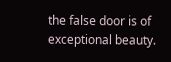the false door is of exceptional beauty.